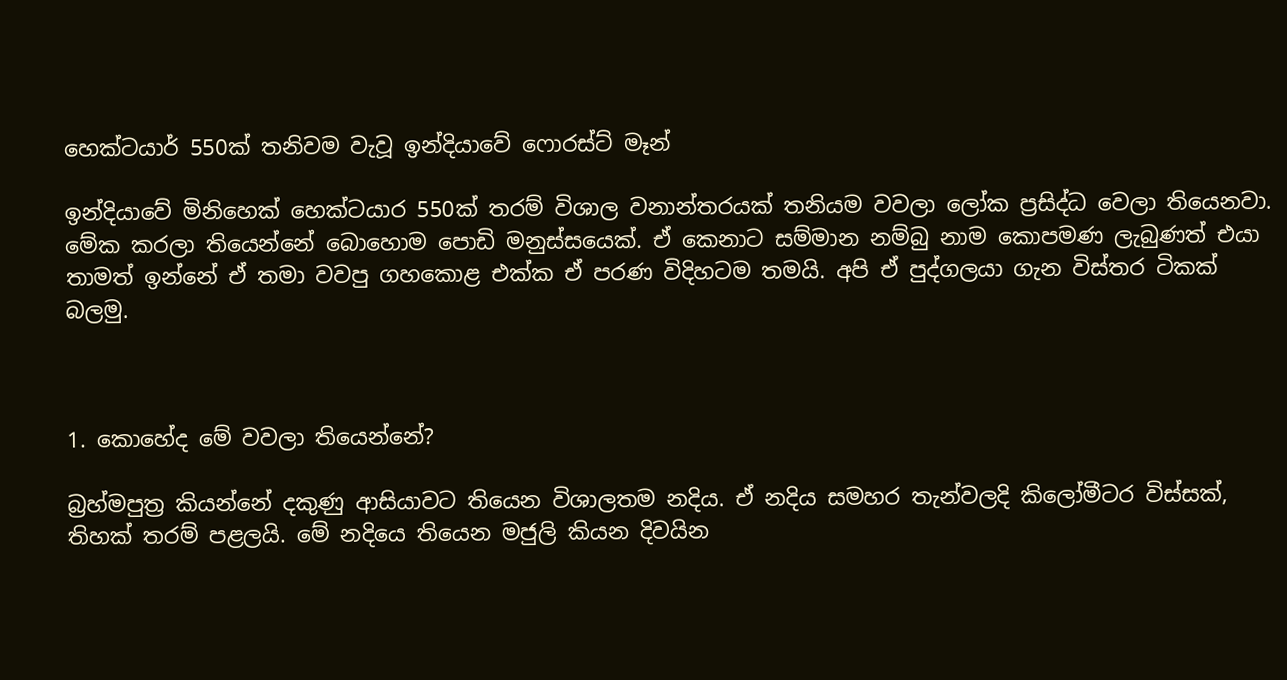හෙක්ටයාර් 550ක් තනිවම වැවූ ඉන්දියාවේ ෆොරස්ට් මෑන්

ඉන්දියාවේ මිනිහෙක් හෙක්ටයාර 550ක් තරම් විශාල වනාන්තරයක් තනියම වවලා ලෝක ප්‍රසිද්ධ වෙලා තියෙනවා. මේක කරලා තියෙන්නේ බොහොම පොඩි මනුස්සයෙක්. ඒ කෙනාට සම්මාන නම්බු නාම කොපමණ ලැබුණත් එයා තාමත් ඉන්නේ ඒ තමා වවපු ගහකොළ එක්ක ඒ පරණ විදිහටම තමයි. අපි ඒ පුද්ගලයා ගැන විස්තර ටිකක් බලමු.



1. කොහේද මේ වවලා තියෙන්නේ?

බ්‍රහ්මපුත්‍ර කියන්නේ දකුණු ආසියාවට තියෙන විශාලතම නදිය. ඒ නදිය සමහර තැන්වලදි කිලෝමීටර විස්සක්, තිහක් තරම් පළලයි. මේ නදියෙ තියෙන මජුලි කියන දිවයින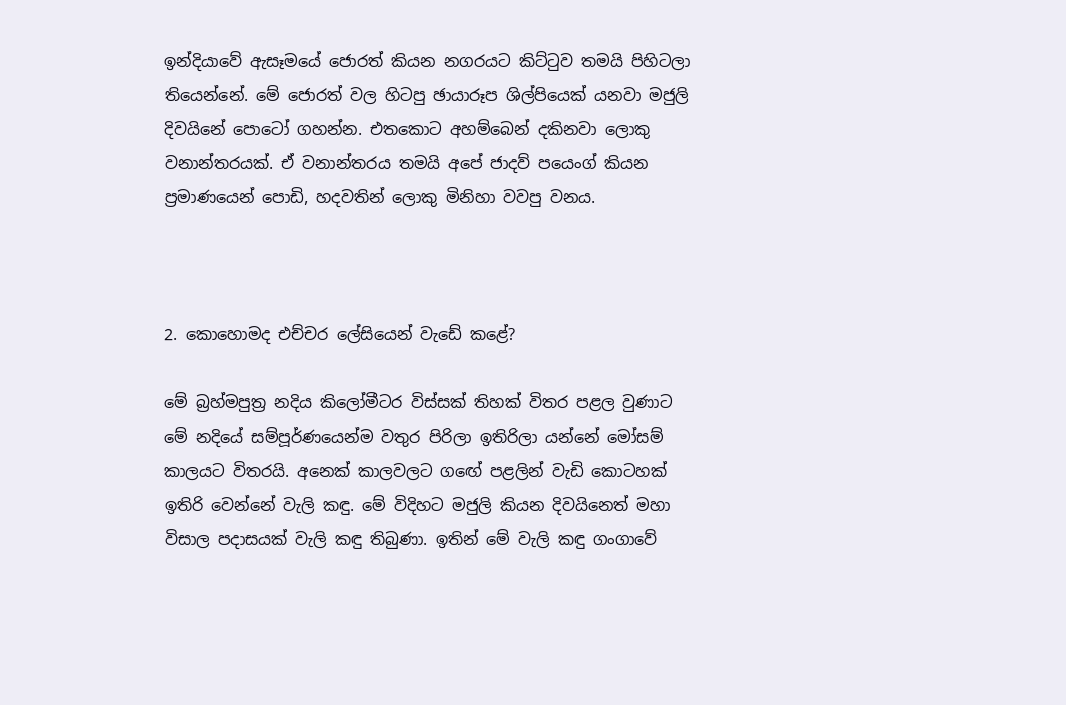ඉන්දියාවේ ඇසෑමයේ ජොරත් කියන නගරයට කිට්ටුව තමයි පිහිටලා තියෙන්නේ. මේ ජොරත් වල හිටපු ඡායාරූප ශිල්පියෙක් යනවා මජුලි දිවයිනේ පොටෝ ගහන්න. එතකොට අහම්බෙන් දකිනවා ලොකු වනාන්තරයක්. ඒ වනාන්තරය තමයි අපේ ජාදව් පයෙංග් කියන ප්‍රමාණයෙන් පොඩි, හදවතින් ලොකු මිනිහා වවපු වනය.



2. කොහොමද එච්චර ලේසියෙන් වැඩේ කළේ?

මේ බ්‍රහ්මපුත්‍ර නදිය කිලෝමීටර විස්සක් තිහක් විතර පළල වුණාට මේ නදියේ සම්පූර්ණයෙන්ම වතුර පිරිලා ඉතිරිලා යන්නේ මෝසම් කාලයට විතරයි. අනෙක් කාලවලට ගඟේ පළලින් වැඩි කොටහක් ඉතිරි වෙන්නේ වැලි කඳු. මේ විදිහට මජුලි කියන දිවයිනෙත් මහා විසාල පදාසයක් වැලි කඳු තිබුණා. ඉතින් මේ වැලි කඳු ගංගාවේ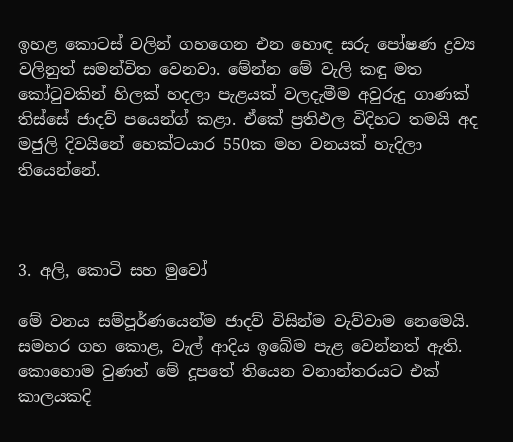ඉහළ කොටස් වලින් ගහගෙන එන හොඳ සරු පෝෂණ ද්‍රව්‍ය වලිනුත් සමන්විත වෙනවා. මේන්න මේ වැලි කඳු මත කෝටුවකින් හිලක් හදලා පැළයක් වලදැමීම අවුරුදු ගාණක් තිස්සේ ජාදව් පයෙන්ග් කළා. ඒකේ ප්‍රතිඵල විදිහට තමයි අද මජුලි දිවයිනේ හෙක්ටයාර 550ක මහ වනයක් හැදිලා තියෙන්නේ.



3. අලි, කොටි සහ මුවෝ

මේ වනය සම්පූර්ණයෙන්ම ජාදව් විසින්ම වැව්වාම නෙමෙයි. සමහර ගහ කොළ, වැල් ආදිය ඉබේම පැළ වෙන්නත් ඇති. කොහොම වුණත් මේ දූපතේ තියෙන වනාන්තරයට එක් කාලයකදි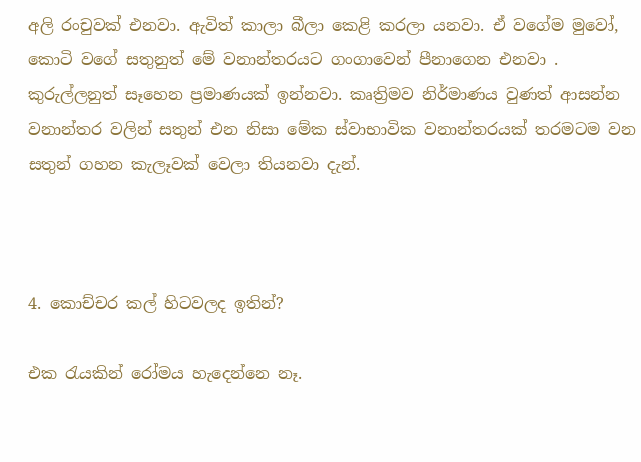අලි රංචුවක් එනවා. ඇවිත් කාලා බීලා කෙළි කරලා යනවා. ඒ වගේම මුවෝ, කොටි වගේ සතුනුත් මේ වනාන්තරයට ගංගාවෙන් පීනාගෙන එනවා . කුරුල්ලනුත් සෑහෙන ප්‍රමාණයක් ඉන්නවා. කෘත්‍රිමව නිර්මාණය වුණත් ආසන්න වනාන්තර වලින් සතුන් එන නිසා මේක ස්වාභාවික වනාන්තරයක් තරමටම වන සතුන් ගහන කැලෑවක් වෙලා තියනවා දැන්.



4. කොච්චර කල් හිටවලද ඉතින්?

එක රැයකින් රෝමය හැදෙන්නෙ නෑ.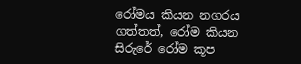රෝමය කියන නගරය ගත්තත්, රෝම කියන සිරුරේ රෝම කූප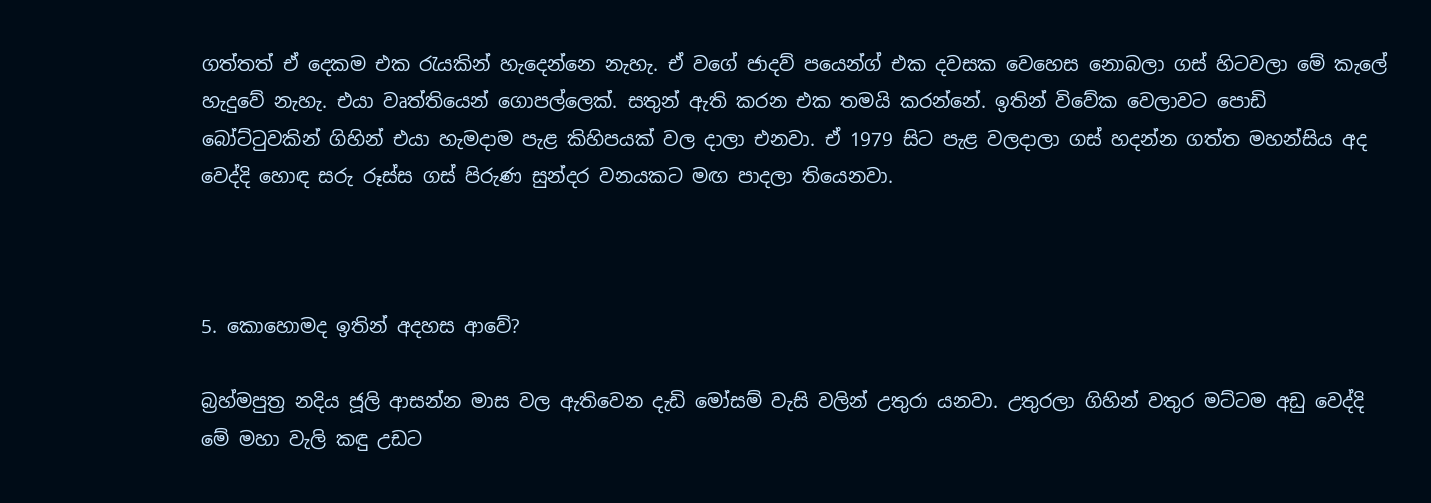ගත්තත් ඒ දෙකම එක රැයකින් හැදෙන්නෙ නැහැ. ඒ වගේ ජාදව් පයෙන්ග් එක දවසක වෙහෙස නොබලා ගස් හිටවලා මේ කැලේ හැදුවේ නැහැ. එයා වෘත්තියෙන් ගොපල්ලෙක්. සතුන් ඇති කරන එක තමයි කරන්නේ. ඉතින් විවේක වෙලාවට පොඩි බෝට්ටුවකින් ගිහින් එයා හැමදාම පැළ කිහිපයක් වල දාලා එනවා. ඒ 1979 සිට පැළ වලදාලා ගස් හදන්න ගත්ත මහන්සිය අද වෙද්දි හොඳ සරු රූස්ස ගස් පිරුණ සුන්දර වනයකට මඟ පාදලා තියෙනවා.



5. කොහොමද ඉතින් අදහස ආවේ?

බ්‍රහ්මපුත්‍ර නදිය ජූලි ආසන්න මාස වල ඇතිවෙන දැඩි මෝසම් වැසි වලින් උතුරා යනවා. උතුරලා ගිහින් වතුර මට්ටම අඩු වෙද්දි මේ මහා වැලි කඳු උඩට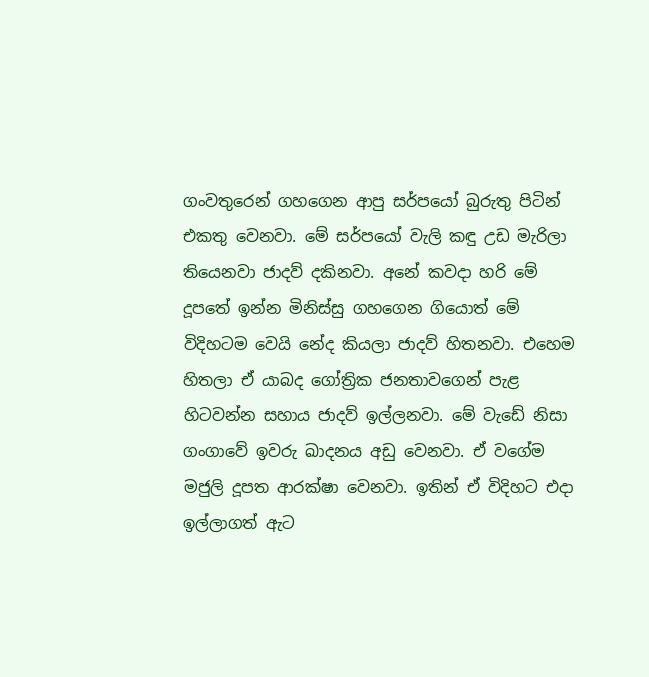ගංවතුරෙන් ගහගෙන ආපු සර්පයෝ බුරුතු පිටින් එකතු වෙනවා. මේ සර්පයෝ වැලි කඳු උඩ මැරිලා තියෙනවා ජාදව් දකිනවා. අනේ කවදා හරි මේ දූපතේ ඉන්න මිනිස්සු ගහගෙන ගියොත් මේ විදිහටම වෙයි නේද කියලා ජාදව් හිතනවා. එහෙම හිතලා ඒ යාබද ගෝත්‍රික ජනතාවගෙන් පැළ හිටවන්න සහාය ජාදව් ඉල්ලනවා. මේ වැඩේ නිසා ගංගාවේ ඉවරු ඛාදනය අඩු වෙනවා. ඒ වගේම මජුලි දූපත ආරක්ෂා වෙනවා. ඉතින් ඒ විදිහට එදා ඉල්ලාගත් ඇට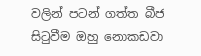වලින් පටන් ගත්ත බීජ සිටුවීම ඔහු නොකඩවා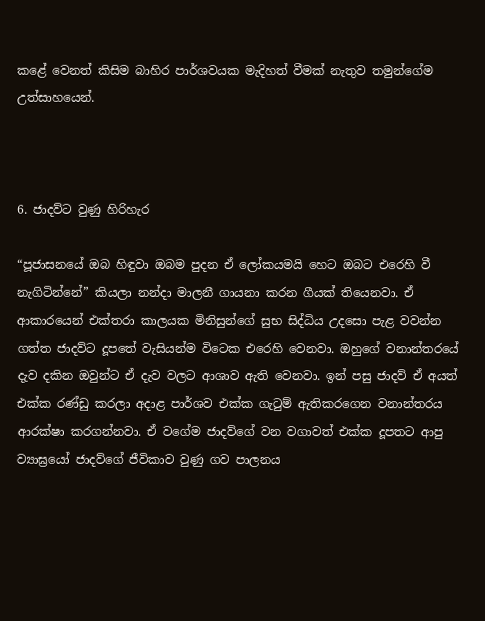කළේ වෙනත් කිසිම බාහිර පාර්ශවයක මැදිහත් වීමක් නැතුව තමුන්ගේම උත්සාහයෙන්.



6. ජාදව්ට වුණු හිරිහැර

“පූජාසනයේ ඔබ හිඳුවා ඔබම පුදන ඒ ලෝකයමයි හෙට ඔබට එරෙහි වී නැගිටින්නේ” කියලා නන්දා මාලනී ගායනා කරන ගීයක් තියෙනවා. ඒ ආකාරයෙන් එක්තරා කාලයක මිනිසුන්ගේ සුභ සිද්ධිය උදසො පැළ වවන්න ගත්ත ජාදව්ට දූපතේ වැසියන්ම විටෙක එරෙහි වෙනවා. ඔහුගේ වනාන්තරයේ දැව දකින ඔවුන්ට ඒ දැව වලට ආශාව ඇති වෙනවා. ඉන් පසු ජාදව් ඒ අයත් එක්ක රණ්ඩු කරලා අදාළ පාර්ශව එක්ක ගැටුම් ඇතිකරගෙන වනාන්තරය ආරක්ෂා කරගන්නවා. ඒ වගේම ජාදව්ගේ වන වගාවත් එක්ක දූපතට ආපු ව්‍යාඝ්‍රයෝ ජාදව්ගේ ජීවිකාව වුණු ගව පාලනය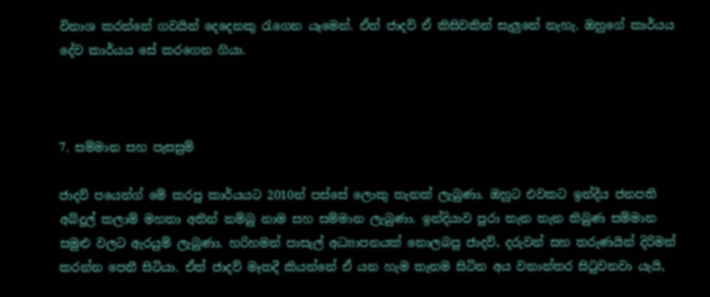විනාශ කරන්නේ ගවයින් දෙදෙනකු රැගෙන යෑමෙන්. ඒත් ජාදව් ඒ කිසිවකින් සැලුනේ නැහැ. ඔහුගේ කාර්යය දේව කාර්යය සේ කරගෙන ගියා.



7. සම්මාන සහ පැසසුම්

ජාදව් පයෙන්ග් මේ කරපු කාර්යයට 2010න් පස්සේ ලොකු තැනක් ලැබුණා. ඔහුට එවකට ඉන්දීය ජනපති අබ්දුල් කලාම් මහතා අතින් නම්බු නාම සහ සම්මාන ලැබුණා. ඉන්දියාව පුරා තැන තැන තිබුණ සම්මාන සමුළු වලට ඇරයුම් ලැබුණා. හරිහමන් පාසැල් අධ්‍යාපනයක් නොලබපු ජාදව්, දරුවන් සහ තරුණයින් දිරිමත් කරන්න පෙනී සිටියා. ඒත් ජාදව් මෑතදී කියන්නේ ඒ යන හැම තැනම සිටින අය වනාන්තර සිටුවනවා යැයි,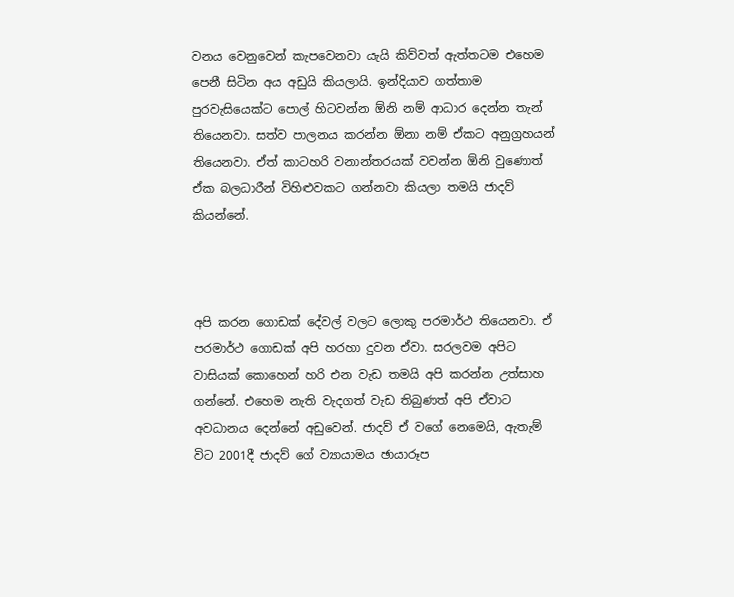වනය වෙනුවෙන් කැපවෙනවා යැයි කිව්වත් ඇත්තටම එහෙම පෙනී සිටින අය අඩුයි කියලායි. ඉන්දියාව ගත්තාම පුරවැසියෙක්ට පොල් හිටවන්න ඕනි නම් ආධාර දෙන්න තැන් තියෙනවා. සත්ව පාලනය කරන්න ඕනා නම් ඒකට අනුග්‍රහයන් තියෙනවා. ඒත් කාටහරි වනාන්තරයක් වවන්න ඕනි වුණොත් ඒක බලධාරීන් විහිළුවකට ගන්නවා කියලා තමයි ජාදව් කියන්නේ.



අපි කරන ගොඩක් දේවල් වලට ලොකු පරමාර්ථ තියෙනවා. ඒ පරමාර්ථ ගොඩක් අපි හරහා දුවන ඒවා. සරලවම අපිට වාසියක් කොහෙන් හරි එන වැඩ තමයි අපි කරන්න උත්සාහ ගන්නේ. එහෙම නැති වැදගත් වැඩ තිබුණත් අපි ඒවාට අවධානය දෙන්නේ අඩුවෙන්. ජාදව් ඒ වගේ නෙමෙයි, ඇතැම් විට 2001දී ජාදව් ගේ ව්‍යායාමය ඡායාරූප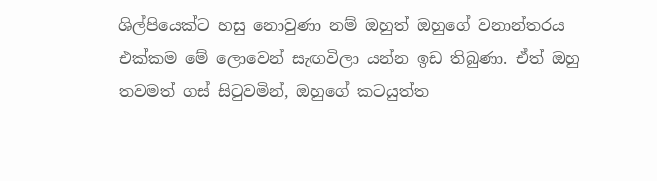ශිල්පියෙක්ට හසු නොවුණා නම් ඔහුත් ඔහුගේ වනාන්තරය එක්කම මේ ලොවෙන් සැඟවිලා යන්න ඉඩ තිබුණා. ඒත් ඔහු තවමත් ගස් සිටුවමින්, ඔහුගේ කටයුත්ත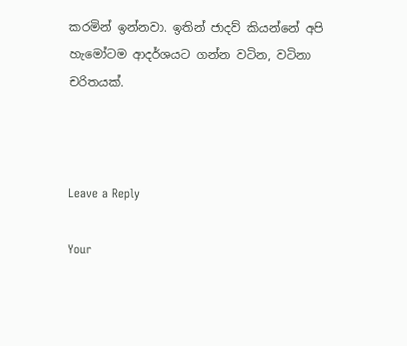කරමින් ඉන්නවා. ඉතින් ජාදව් කියන්නේ අපි හැමෝටම ආදර්ශයට ගන්න වටින, වටිනා චරිතයක්.



Leave a Reply

Your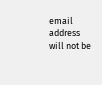email address will not be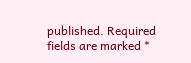published. Required fields are marked *